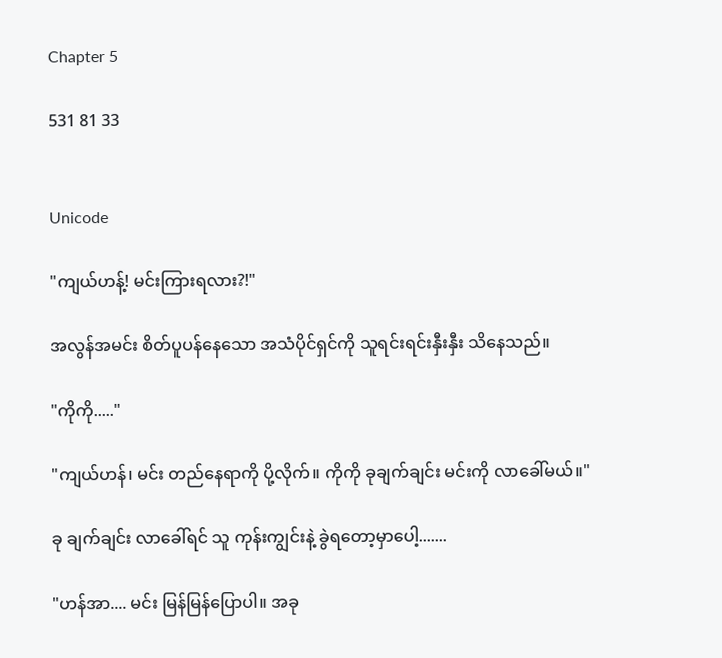Chapter 5

531 81 33


Unicode

"ကျယ်ဟန့်! မင်းကြားရလား?!"

အလွန်အမင်း စိတ်ပူပန်နေသော အသံပိုင်ရှင်ကို သူရင်းရင်းနှီးနှီး သိနေသည်။

"ကိုကို....."

"ကျယ်ဟန်၊ မင်း တည်နေရာကို ပို့လိုက်။ ကိုကို ခုချက်ချင်း မင်းကို လာခေါ်မယ်။"

ခု ချက်ချင်း လာခေါ်ရင် သူ ကုန်းကျွင်းနဲ့ ခွဲရတော့မှာပေါ့.......

"ဟန်အာ.... မင်း မြန်မြန်ပြောပါ။ အခု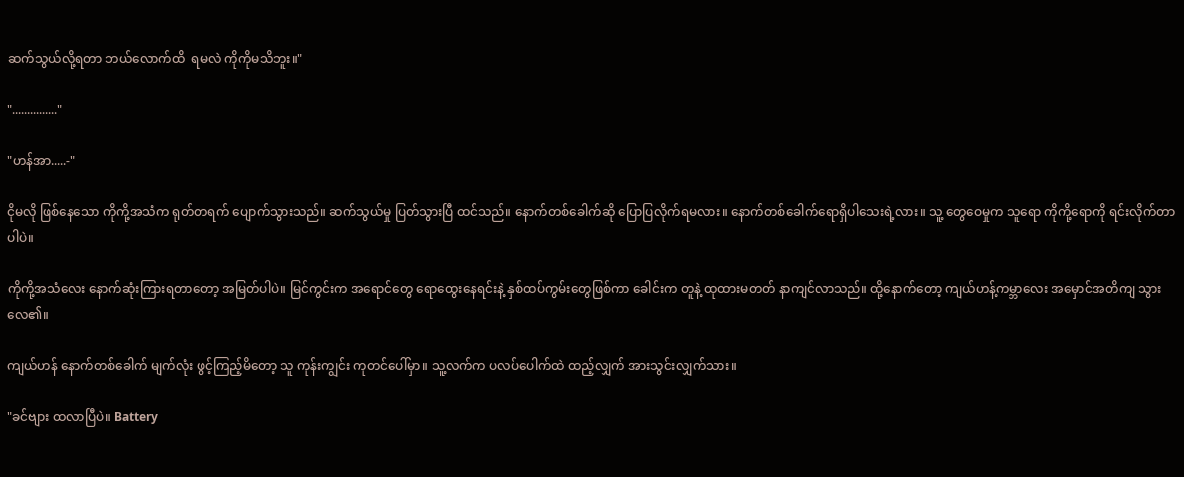ဆက်သွယ်လို့ရတာ ဘယ်လောက်ထိ  ရမလဲ ကိုကိုမသိဘူး။"

"..............."

"ဟန်အာ.....-"

ငိုမလို ဖြစ်နေသော ကိုကို့အသံက ရုတ်တရက် ပျောက်သွားသည်။ ဆက်သွယ်မှု ပြတ်သွားပြီ ထင်သည်။ နောက်တစ်ခေါက်ဆို ပြောပြလိုက်ရမလား။ နောက်တစ်ခေါက်ရောရှိပါသေးရဲ့လား။ သူ့ တွေဝေမှုက သူရော ကိုကို့ရောကို ရင်းလိုက်တာပါပဲ။

ကိုကို့အသံလေး နောက်ဆုံးကြားရတာတော့ အမြတ်ပါပဲ။ မြင်ကွင်းက အရောင်တွေ ရောထွေးနေရင်းနဲ့ နှစ်ထပ်ကွမ်းတွေဖြစ်ကာ ခေါင်းက တူနဲ့ ထုထားမတတ် နာကျင်လာသည်။ ထို့နောက်တော့ ကျယ်ဟန့်ကမ္ဘာလေး အမှောင်အတိကျ သွားလေ၏။

ကျယ်ဟန် နောက်တစ်ခေါက် မျက်လုံး ဖွင့်ကြည့်မိတော့ သူ ကုန်းကျွင်း ကုတင်ပေါ်မှာ။ သူ့လက်က ပလပ်ပေါက်ထဲ ထည့်လျှက် အားသွင်းလျှက်သား။

"ခင်ဗျား ထလာပြီပဲ။ Battery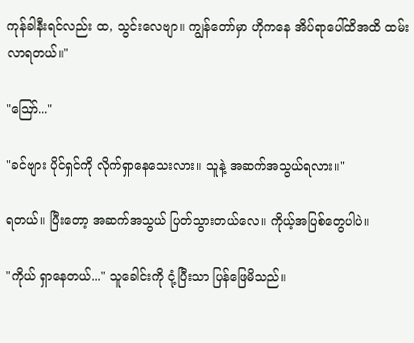ကုန်ခါနီးရင်လည်း ထ, သွင်းလေဗျာ။ ကျွန်တော်မှာ ဟိုကနေ အိပ်ရာပေါ်ထိအထိ ထမ်းလာရတယ်။"

"ဪ..."

"ခင်ဗျား ပိုင်ရှင်ကို လိုက်ရှာနေသေးလား။ သူနဲ့ အဆက်အသွယ်ရလား။"

ရတယ်။ ပြီးတော့ အဆက်အသွယ် ပြတ်သွားတယ်လေ။ ကိုယ့်အပြစ်တွေပါပဲ။

"ကိုယ် ရှာနေတယ်..." သူခေါင်းကို ငုံ့ပြီးသာ ပြန်ဖြေမိသည်။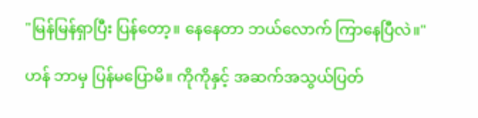"မြန်မြန်ရှာပြီး ပြန်တော့။ နေနေတာ ဘယ်လောက် ကြာနေပြီလဲ။"

ဟန် ဘာမှ ပြန်မပြောမိ။ ကိုကိုနှင့် အဆက်အသွယ်ပြတ်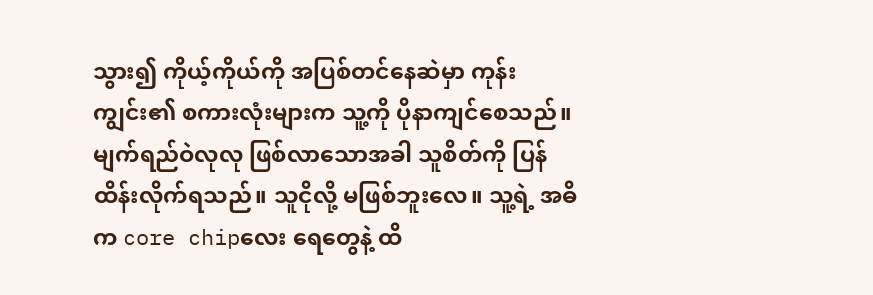သွား၍ ကိုယ့်ကိုယ်ကို အပြစ်တင်နေဆဲမှာ ကုန်းကျွင်း၏ စကားလုံးများက သူ့ကို ပိုနာကျင်စေသည်။ မျက်ရည်ဝဲလုလု ဖြစ်လာသောအခါ သူစိတ်ကို ပြန်ထိန်းလိုက်ရသည်။ သူငိုလို့ မဖြစ်ဘူးလေ။ သူ့ရဲ့ အဓိက core chipလေး ရေတွေနဲ့ ထိ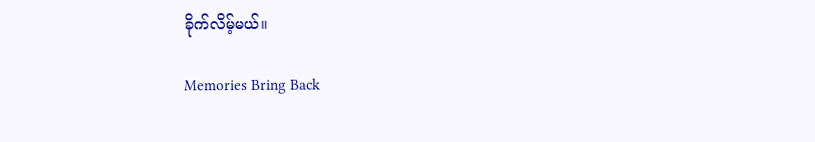ခိုက်လိမ့်မယ်။

Memories Bring Back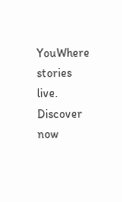YouWhere stories live. Discover now